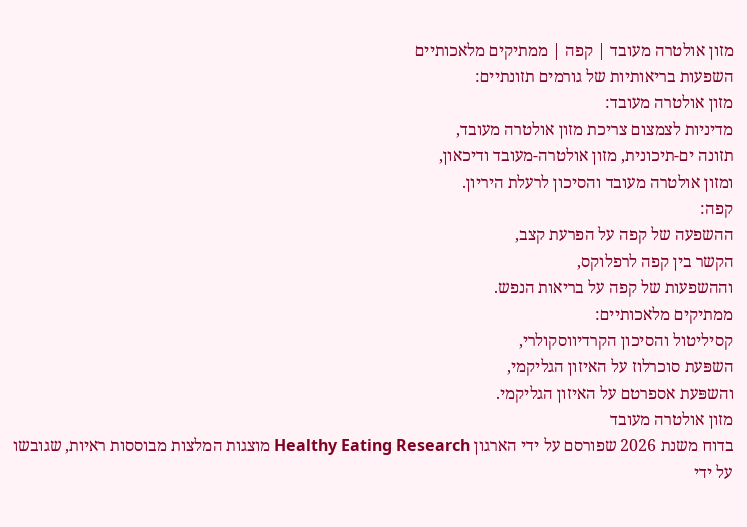מזון אולטרה מעובד | קפה | ממתיקים מלאכותיים
השפעות בריאותיות של גורמים תזונתיים:
מזון אולטרה מעובד:
מדיניות לצמצום צריכת מזון אולטרה מעובד,
תזונה ים-תיכונית, מזון אולטרה-מעובד ודיכאון,
ומזון אולטרה מעובד והסיכון לרעלת היריון.
קפה:
ההשפעה של קפה על הפרעת קצב,
הקשר בין קפה לרפלוקס,
וההשפעות של קפה על בריאות הנפש.
ממתיקים מלאכותיים:
קסיליטול והסיכון הקרדיווסקולרי,
השפּעת סוכרלוז על האיזון הגליקמי,
והשפּעת אספרטם על האיזון הגליקמי.
מזון אולטרה מעובד
בדוח משנת 2026 שפורסם על ידי הארגון Healthy Eating Research מוצגות המלצות מבוססות ראיות, שגובשו על ידי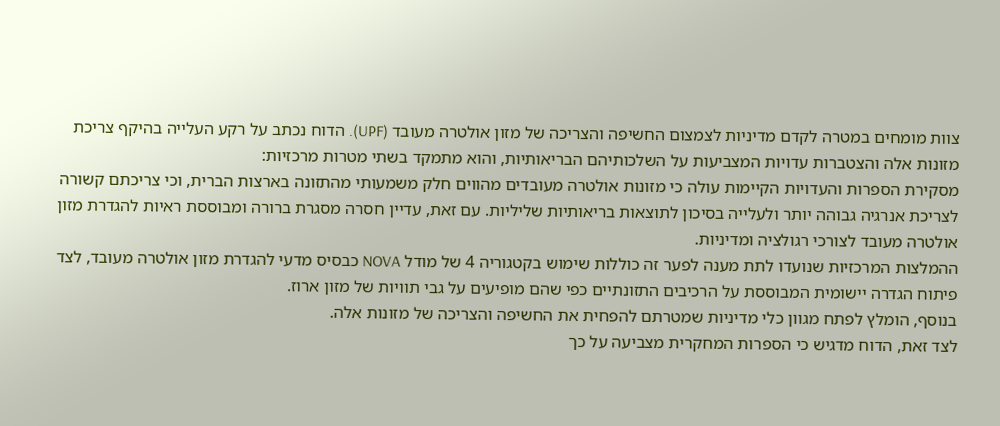צוות מומחים במטרה לקדם מדיניות לצמצום החשיפה והצריכה של מזון אולטרה מעובד (UPF). הדוח נכתב על רקע העלייה בהיקף צריכת מזונות אלה והצטברות עדויות המצביעות על השלכותיהם הבריאותיות, והוא מתמקד בשתי מטרות מרכזיות:
מסקירת הספרות והעדויות הקיימות עולה כי מזונות אולטרה מעובדים מהווים חלק משמעותי מהתזונה בארצות הברית, וכי צריכתם קשורה לצריכת אנרגיה גבוהה יותר ולעלייה בסיכון לתוצאות בריאותיות שליליות. עם זאת, עדיין חסרה מסגרת ברורה ומבוססת ראיות להגדרת מזון אולטרה מעובד לצורכי רגולציה ומדיניות.
ההמלצות המרכזיות שנועדו לתת מענה לפער זה כוללות שימוש בקטגוריה 4 של מודל NOVA כבסיס מדעי להגדרת מזון אולטרה מעובד, לצד פיתוח הגדרה יישומית המבוססת על הרכיבים התזונתיים כפי שהם מופיעים על גבי תוויות של מזון ארוז.
בנוסף, הומלץ לפתח מגוון כלי מדיניות שמטרתם להפחית את החשיפה והצריכה של מזונות אלה.
לצד זאת, הדוח מדגיש כי הספרות המחקרית מצביעה על כך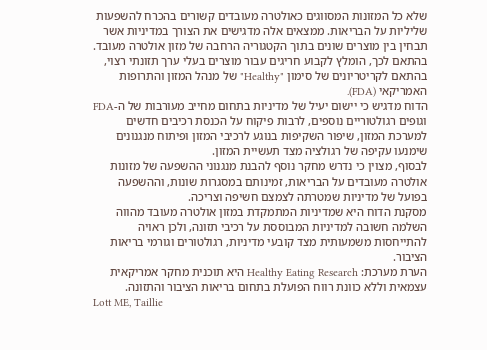שלא כל המזונות המסווגים כאולטרה מעובדים קשורים בהכרח להשפעות שליליות על הבריאות. ממצאים אלה מדגישים את הצורך במדיניות אשר תבחין בין מוצרים שונים בתוך הקטגוריה הרחבה של מזון אולטרה מעובד. בהתאם לכך, הומלץ לקבוע חריגים עבור מוצרים בעלי ערך תזונתי רצוי, בהתאם לקריטריונים של סימון "Healthy" של מנהל המזון והתרופות האמריקאי (FDA).
הדוח מדגיש כי יישום יעיל של מדיניות בתחום מחייב מעורבות של ה-FDA וגופים רגולטוריים נוספים, לרבות פיקוח על הכנסת רכיבים חדשים למערכת המזון, שיפור השקיפות בנוגע לרכיבי המזון ופיתוח מנגנונים שימנעו עקיפה של רגולציה מצד תעשיית המזון.
לבסוף, מצוין כי נדרש מחקר נוסף להבנת מנגנוני ההשפעה של מזונות אולטרה מעובדים על הבריאות, זמינותם במסגרות שונות, וההשפעה בפועל של מדיניות שמטרתה לצמצם חשיפה וצריכה.
מסקנת הדוח היא שמדיניות המתמקדת במזון אולטרה מעובד מהווה השלמה חשובה למדיניות המבוססת על רכיבי תזונה, ולכן ראויה להתייחסות משמעותית מצד קובעי מדיניות, רגולטורים וגורמי בריאות הציבור.
הערת מערכת: Healthy Eating Research היא תוכנית מחקר אמריקאית עצמאית וללא כוונת רווח הפועלת בתחום בריאות הציבור והתזונה.
Lott ME, Taillie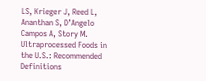LS, Krieger J, Reed L, Ananthan S, D’Angelo Campos A, Story M. Ultraprocessed Foods in the U.S.: Recommended Definitions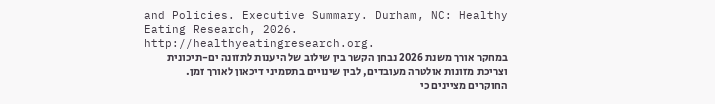and Policies. Executive Summary. Durham, NC: Healthy Eating Research, 2026. http://healthyeatingresearch.org.
במחקר אורך משנת 2026 נבחן הקשר בין שילוב של היענות לתזונה ים-תיכונית וצריכת מזונות אולטרה מעובדים, לבין שינויים בתסמיני דיכאון לאורך זמן.
החוקרים מציינים כי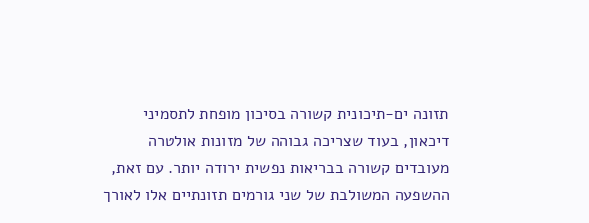תזונה ים-תיכונית קשורה בסיכון מופחת לתסמיני דיכאון, בעוד שצריכה גבוהה של מזונות אולטרה מעובדים קשורה בבריאות נפשית ירודה יותר. עם זאת, ההשפעה המשולבת של שני גורמים תזונתיים אלו לאורך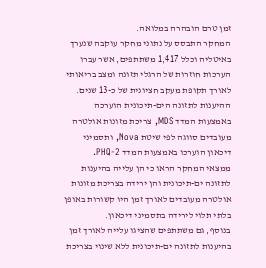זמן טרם הובהרה במלואה.
המחקר התבסס על נתוני מחקר עוקבה שנערך באיטליה וכלל 1,417 משתתפים, אשר עברו הערכות חוזרות של הרגלי תזונה ומצב בריאותי לאורך תקופת מעקב חציונית של כ-13 שנים.
ההיענות לתזונה הים-תיכונית הוערכה באמצעות המדד MDS, צריכת מזונות אולטרה מעובדים סווגה לפי שיטת Nova, ותסמיני דיכאון הוערכו באמצעות המדד PHQ-2.
ממצאי המחקר הראו כי הן עלייה בהיענות לתזונה ים-תיכונית והן ירידה בצריכת מזונות אולטרה מעובדים לאורך זמן היו קשורות באופן בלתי תלוי לירידה בתסמיני דיכאון.
בנוסף, גם משתתפים שהציגו עלייה לאורך זמן בהיענות לתזונה ים-תיכונית ללא שינוי בצריכת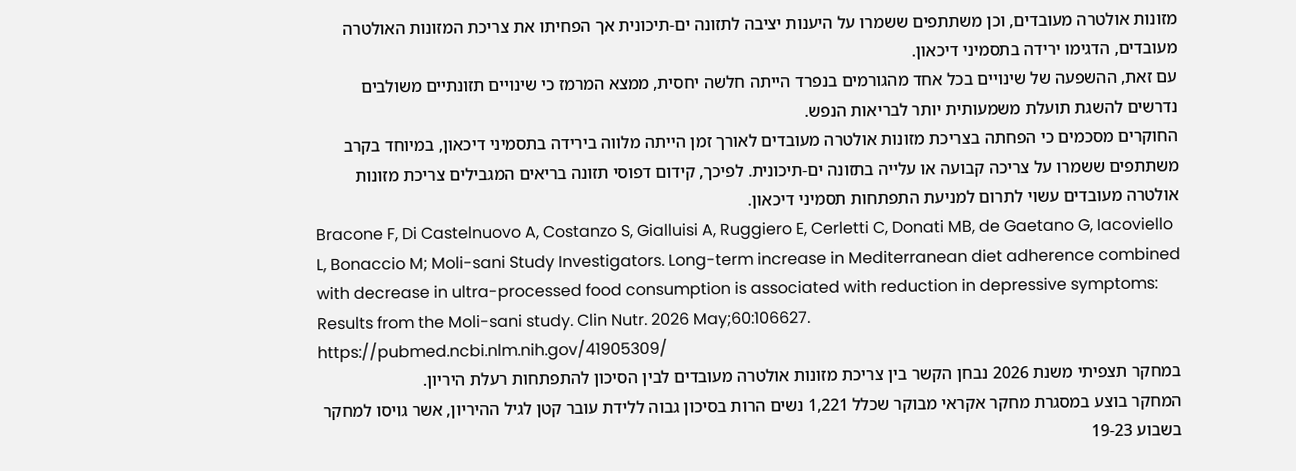מזונות אולטרה מעובדים, וכן משתתפים ששמרו על היענות יציבה לתזונה ים-תיכונית אך הפחיתו את צריכת המזונות האולטרה מעובדים, הדגימו ירידה בתסמיני דיכאון.
עם זאת, ההשפעה של שינויים בכל אחד מהגורמים בנפרד הייתה חלשה יחסית, ממצא המרמז כי שינויים תזונתיים משולבים נדרשים להשגת תועלת משמעותית יותר לבריאות הנפש.
החוקרים מסכמים כי הפחתה בצריכת מזונות אולטרה מעובדים לאורך זמן הייתה מלווה בירידה בתסמיני דיכאון, במיוחד בקרב משתתפים ששמרו על צריכה קבועה או עלייה בתזונה ים-תיכונית. לפיכך, קידום דפוסי תזונה בריאים המגבילים צריכת מזונות אולטרה מעובדים עשוי לתרום למניעת התפתחות תסמיני דיכאון.
Bracone F, Di Castelnuovo A, Costanzo S, Gialluisi A, Ruggiero E, Cerletti C, Donati MB, de Gaetano G, Iacoviello L, Bonaccio M; Moli-sani Study Investigators. Long-term increase in Mediterranean diet adherence combined with decrease in ultra-processed food consumption is associated with reduction in depressive symptoms: Results from the Moli-sani study. Clin Nutr. 2026 May;60:106627.
https://pubmed.ncbi.nlm.nih.gov/41905309/
במחקר תצפיתי משנת 2026 נבחן הקשר בין צריכת מזונות אולטרה מעובדים לבין הסיכון להתפתחות רעלת היריון.
המחקר בוצע במסגרת מחקר אקראי מבוקר שכלל 1,221 נשים הרות בסיכון גבוה ללידת עובר קטן לגיל ההיריון, אשר גויסו למחקר בשבוע 19-23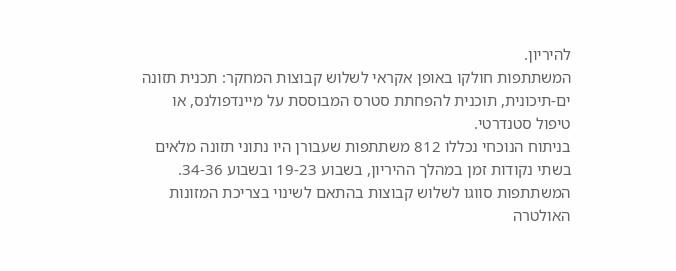להיריון.
המשתתפות חולקו באופן אקראי לשלוש קבוצות המחקר: תכנית תזונה ים-תיכונית, תוכנית להפחתת סטרס המבוססת על מיינדפולנס, או טיפול סטנדרטי.
בניתוח הנוכחי נכללו 812 משתתפות שעבורן היו נתוני תזונה מלאים בשתי נקודות זמן במהלך ההיריון, בשבוע 19-23 ובשבוע 34-36. המשתתפות סווגו לשלוש קבוצות בהתאם לשינוי בצריכת המזונות האולטרה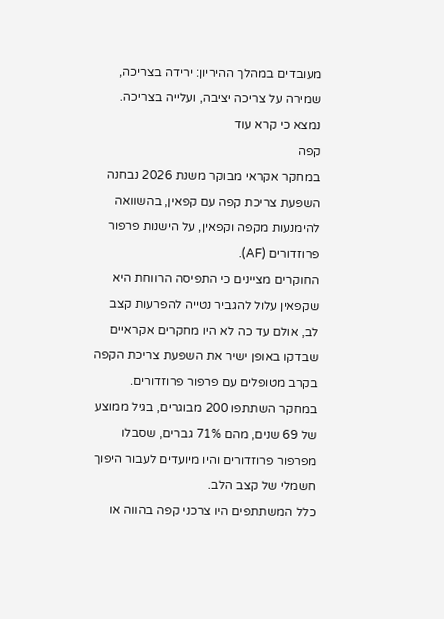מעובדים במהלך ההיריון: ירידה בצריכה, שמירה על צריכה יציבה, ועלייה בצריכה.
נמצא כי קרא עוד
קפה
במחקר אקראי מבוקר משנת 2026 נבחנה השפּעת צריכת קפה עם קפאין, בהשוואה להימנעות מקפה וקפאין, על הישנות פרפור פרוזדורים (AF).
החוקרים מציינים כי התפיסה הרווחת היא שקפאין עלול להגביר נטייה להפרעות קצב לב, אולם עד כה לא היו מחקרים אקראיים שבדקו באופן ישיר את השפּעת צריכת הקפה בקרב מטופלים עם פרפור פרוזדורים.
במחקר השתתפו 200 מבוגרים, בגיל ממוצע של 69 שנים, מהם 71% גברים, שסבלו מפרפור פרוזדורים והיו מיועדים לעבור היפוך חשמלי של קצב הלב.
כלל המשתתפים היו צרכני קפה בהווה או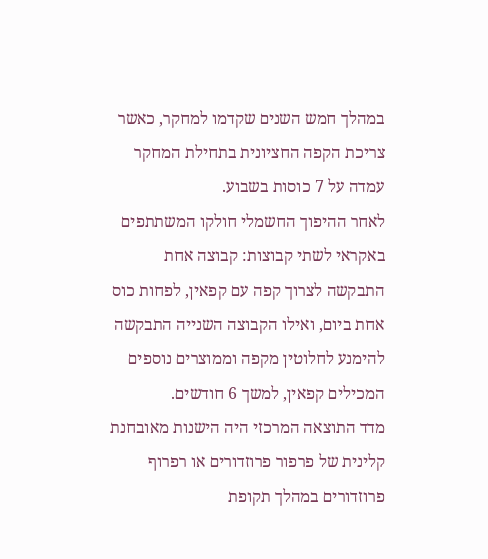במהלך חמש השנים שקדמו למחקר, כאשר צריכת הקפה החציונית בתחילת המחקר עמדה על 7 כוסות בשבוע.
לאחר ההיפוך החשמלי חולקו המשתתפים באקראי לשתי קבוצות: קבוצה אחת התבקשה לצרוך קפה עם קפאין, לפחות כוס אחת ביום, ואילו הקבוצה השנייה התבקשה להימנע לחלוטין מקפה וממוצרים נוספים המכילים קפאין, למשך 6 חודשים.
מדד התוצאה המרכזי היה הישנות מאובחנת קלינית של פרפור פרוזדורים או רפרוף פרוזדורים במהלך תקופת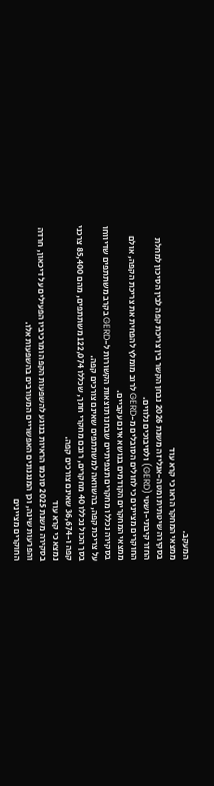המעקב.
ממצאי המחקר הראו כי קרא עוד
בסקירה שיטתית ומטה-אנליזה משנת 2026 נבחן הקשר בין צריכת קפה לבין הסיכון למחלת החזר קיבתי-ושטי (GERD) ולסיבוכים נלווים.
החוקרים מציינים כי לחולים הסובלים מ-GERD לרוב מומלץ להפחית את צריכת הקפה, אולם ממצאי המחקרים הקודמים בנושא אינם עקביים.
בסקירה נכללו מחקרים תצפיתיים שבחנו תוצאות הקשורות ל-GERD בקרב משתתפים שדיווחו על צריכת קפה, בהשוואה למשתתפים שאינם צורכים קפה.
בסך הכול נכללו 40 מחקרים, רובם מחקרי חתך, שכללו 122,074 משתתפים, מהם 85,400 צרכני קפה ו-36,674 שאינם צורכים קפה.
נמצא כי קרא עוד
בסקירה משנת 2025 סוכמו הראיות בנוגע להשפעות הקפה ומרכיביו הפעילים על דיכאון, חרדה והפרעות שינה, וכן המנגנונים האפשריים המעורבים בהשפעות אלו.
החוקרים מציינים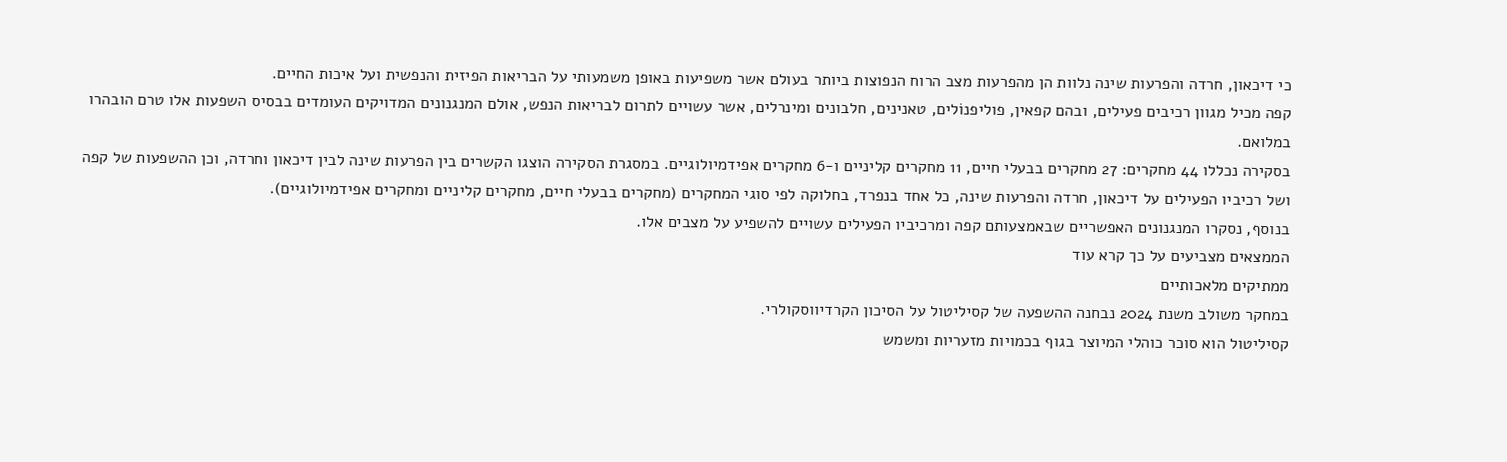כי דיכאון, חרדה והפרעות שינה נלוות הן מהפרעות מצב הרוח הנפוצות ביותר בעולם אשר משפיעות באופן משמעותי על הבריאות הפיזית והנפשית ועל איכות החיים.
קפה מכיל מגוון רכיבים פעילים, ובהם קפאין, פוליפנוֹלים, טאנינים, חלבונים ומינרלים, אשר עשויים לתרום לבריאות הנפש, אולם המנגנונים המדויקים העומדים בבסיס השפעות אלו טרם הובהרו במלואם.
בסקירה נכללו 44 מחקרים: 27 מחקרים בבעלי חיים, 11 מחקרים קליניים ו-6 מחקרים אפידמיולוגיים. במסגרת הסקירה הוצגו הקשרים בין הפרעות שינה לבין דיכאון וחרדה, וכן ההשפעות של קפה ושל רכיביו הפעילים על דיכאון, חרדה והפרעות שינה, כל אחד בנפרד, בחלוקה לפי סוגי המחקרים (מחקרים בבעלי חיים, מחקרים קליניים ומחקרים אפידמיולוגיים).
בנוסף, נסקרו המנגנונים האפשריים שבאמצעותם קפה ומרכיביו הפעילים עשויים להשפיע על מצבים אלו.
הממצאים מצביעים על כך קרא עוד
ממתיקים מלאכותיים
במחקר משולב משנת 2024 נבחנה ההשפעה של קסיליטול על הסיכון הקרדיווסקולרי.
קסיליטול הוא סוכר כוהלי המיוצר בגוף בכמויות מזעריות ומשמש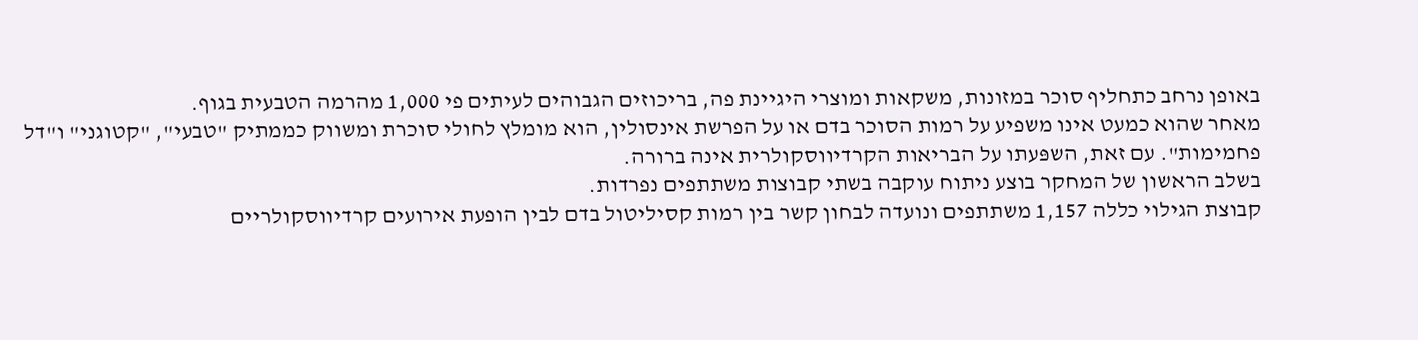באופן נרחב כתחליף סוכר במזונות, משקאות ומוצרי היגיינת פה, בריכוזים הגבוהים לעיתים פי 1,000 מהרמה הטבעית בגוף.
מאחר שהוא כמעט אינו משפיע על רמות הסוכר בדם או על הפרשת אינסולין, הוא מומלץ לחולי סוכרת ומשווק כממתיק "טבעי", "קטוגני" ו"דל פחמימות". עם זאת, השפּעתו על הבריאות הקרדיווסקולרית אינה ברורה.
בשלב הראשון של המחקר בוצע ניתוח עוקבה בשתי קבוצות משתתפים נפרדות.
קבוצת הגילוי כללה 1,157 משתתפים ונועדה לבחון קשר בין רמות קסיליטול בדם לבין הופעת אירועים קרדיווסקולריים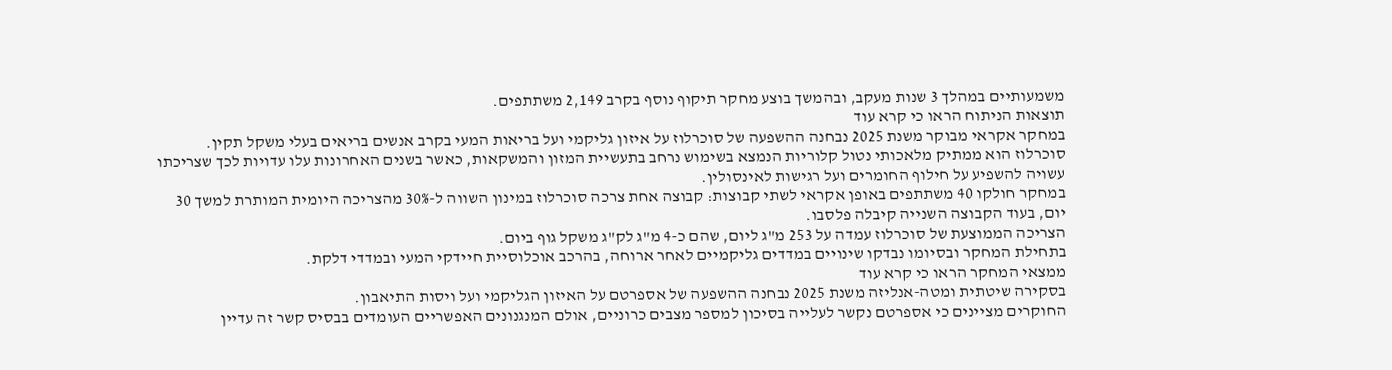משמעותיים במהלך 3 שנות מעקב, ובהמשך בוצע מחקר תיקוף נוסף בקרב 2,149 משתתפים.
תוצאות הניתוח הראו כי קרא עוד
במחקר אקראי מבוקר משנת 2025 נבחנה ההשפעה של סוכרלוז על איזון גליקמי ועל בריאות המעי בקרב אנשים בריאים בעלי משקל תקין.
סוכרלוז הוא ממתיק מלאכותי נטול קלוריות הנמצא בשימוש נרחב בתעשיית המזון והמשקאות, כאשר בשנים האחרונות עלו עדויות לכך שצריכתו עשויה להשפיע על חילוף החומרים ועל רגישות לאינסולין.
במחקר חולקו 40 משתתפים באופן אקראי לשתי קבוצות: קבוצה אחת צרכה סוכרלוז במינון השווה ל-30% מהצריכה היומית המותרת למשך 30 יום, בעוד הקבוצה השנייה קיבלה פלסבו.
הצריכה הממוצעת של סוכרלוז עמדה על 253 מ"ג ליום, שהם כ-4 מ"ג לק"ג משקל גוף ביום.
בתחילת המחקר ובסיומו נבדקו שינויים במדדים גליקמיים לאחר ארוחה, בהרכב אוכלוסיית חיידקי המעי ובמדדי דלקת.
ממצאי המחקר הראו כי קרא עוד
בסקירה שיטתית ומטה-אנליזה משנת 2025 נבחנה ההשפעה של אספרטם על האיזון הגליקמי ועל ויסות התיאבון.
החוקרים מציינים כי אספרטם נקשר לעלייה בסיכון למספר מצבים כרוניים, אולם המנגנונים האפשריים העומדים בבסיס קשר זה עדיין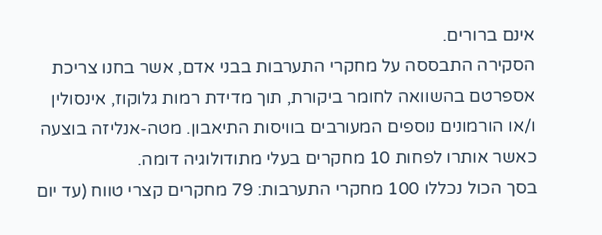אינם ברורים.
הסקירה התבססה על מחקרי התערבות בבני אדם, אשר בחנו צריכת אספרטם בהשוואה לחומר ביקורת, תוך מדידת רמות גלוקוז, אינסולין ו/או הורמונים נוספים המעורבים בוויסות התיאבון. מטה-אנליזה בוצעה כאשר אותרו לפחות 10 מחקרים בעלי מתודולוגיה דומה.
בסך הכול נכללו 100 מחקרי התערבות: 79 מחקרים קצרי טווח (עד יום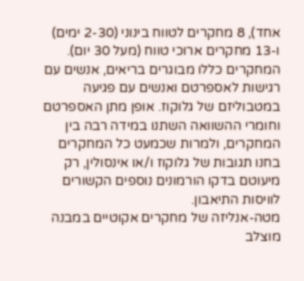אחד), 8 מחקרים לטווח בינוני (2-30 ימים) ו-13 מחקרים ארוכי טווח (מעל 30 יום).
המחקרים כללו מבוגרים בריאים, אנשים עם רגישות לאספרטם ואנשים עם פגיעה במטבוליזם של גלוקוז. אופן מתן האספרטם וחומרי ההשוואה השתנו במידה רבה בין המחקרים, ולמרות שכמעט כל המחקרים בחנו תגובות של גלוקוז ו/או אינסולין, רק מיעוטם בדקו הורמונים נוספים הקשורים לוויסות התיאבון.
מטה-אנליזה של מחקרים אקוטיים במבנה מוצלב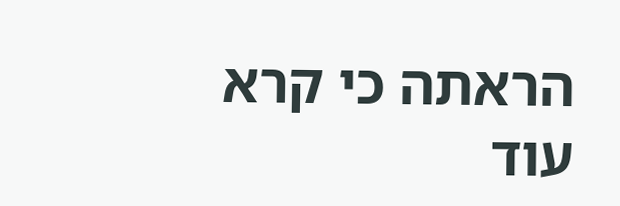הראתה כי קרא עוד